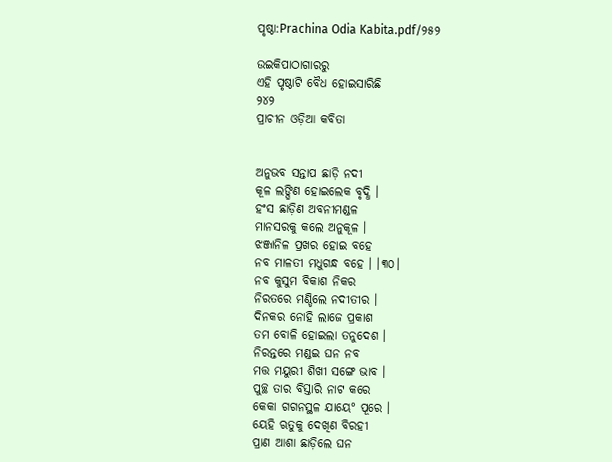ପୃଷ୍ଠା:Prachina Odia Kabita.pdf/୨୫୨

ଉଇକିପାଠାଗାର‌ରୁ
ଏହି ପୃଷ୍ଠାଟି ବୈଧ ହୋଇସାରିଛି
୨୪୨
ପ୍ରାଚୀନ ଓଡ଼ିଆ କବିତା


ଅନୁଭବ ସନ୍ତାପ ଛାଡ଼ି ନଦୀ
କୂଳ ଲଙ୍ଘିଣ ହୋଇଲେକ ବୃଦ୍ଧି ।
ହଂସ ଛାଡ଼ିଣ ଅବନୀମଣ୍ଡଳ
ମାନସରକୁ କଲେ ଅନୁକୂଳ ।
ଝଞ୍ଜାନିଳ ପ୍ରଖର ହୋଇ ବହେ
ନବ ମାଳତୀ ମଧୁଗନ୍ଧ ବହେ । ।୩୦।
ନବ କୁସୁମ ବିକାଶ ନିକର
ନିରତରେ ମଣ୍ଡିଲେ ନ‌ଦୀତୀର ।
ଦିନକର ନୋହି ଲାଜେ ପ୍ରକାଶ
ତମ ବୋଳି ହୋଇଲା ତନୁଦେଶ ।
ନିରନ୍ତରେ ମଣ୍ଡଇ ଘନ ନବ
ମତ୍ତ ମୟୁରୀ ଶିଖୀ ସଙ୍ଗେ ଭାବ ।
ପୁଚ୍ଛ ତାର ବିସ୍ତାରି ନାଟ କରେ
କେକା ଗଗନସ୍ଥଳ ଯାୟେ° ପୂରେ ।
ୟେହି ଋତୁକୁ ଦେଖିଣ ବିରହୀ
ପ୍ରାଣ ଆଶା ଛାଡ଼ିଲେ ଘନ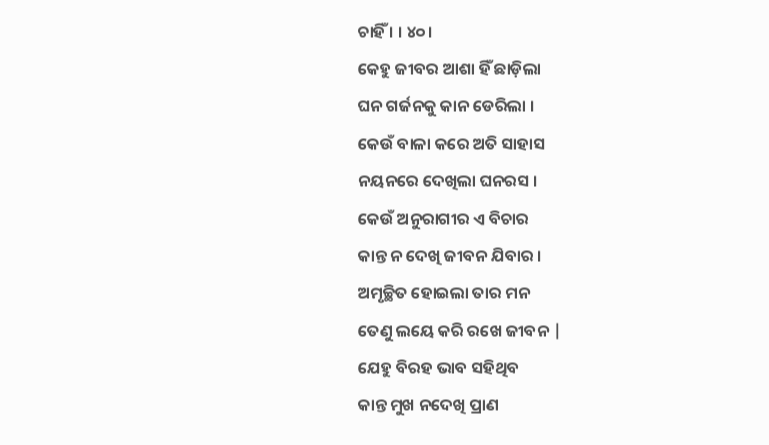ଚାହିଁ । । ୪୦।
କେହୁ ଜୀବର ଆଶା ହିଁ ଛାଡ଼ିଲା
ଘନ ଗର୍ଜନକୁ କାନ ଡେରିଲା ।
କେଉଁ ବାଳା କରେ ଅତି ସାହାସ
ନୟନରେ ଦେଖିଲା ଘନରସ ।
କେଉଁ ଅନୁରାଗୀର ଏ ବିଚାର
କାନ୍ତ ନ ଦେଖି ଜୀବନ ଯିବାର ।
ଅମୃଚ୍ଛିତ ହୋଇଲା ତାର ମନ
ତେଣୁ ଲୟେ କରି ରଖେ ଜୀବନ |
ଯେହୁ ବିରହ ଭାବ ସହିଥିବ
କାନ୍ତ ମୁଖ ନଦେଖି ପ୍ରାଣ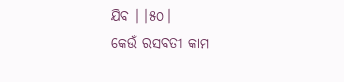ଯିବ । ।୫୦।
କେଉଁ ରସବତୀ କାମ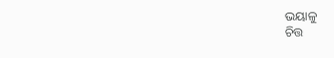ଭୟାଳୁ
ଚିତ୍ତ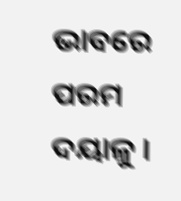ଭାବରେ ପରମ ଦୟାଳୁ ।